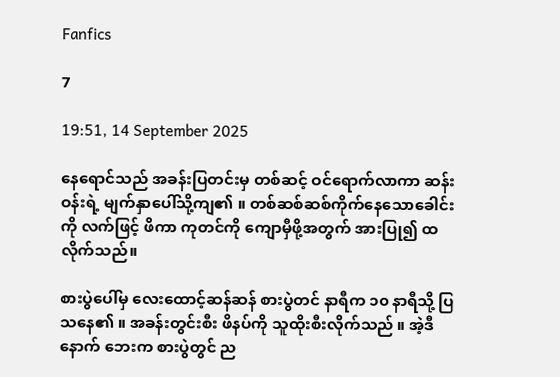Fanfics

7

19:51, 14 September 2025

နေရောင်သည် အခန်းပြတင်းမှ တစ်ဆင့် ဝင်ရောက်လာကာ ဆန်းဝန်းရဲ့ မျက်နှာပေါ်သို့ကျ၏ ။ တစ်ဆစ်ဆစ်ကိုက်နေသောခေါင်းကို လက်ဖြင့် ဖိကာ ကုတင်ကို ကျောမှီဖို့အတွက် အားပြု၍ ထလိုက်သည်။

စားပွဲပေါ်မှ လေးထောင့်ဆန်ဆန် စားပွဲတင် နာရီက ၁၀ နာရီသို့ ပြသနေ၏ ။ အခန်းတွင်းစီး ဖိနပ်ကို သူထိုးစီးလိုက်သည် ။ အဲ့ဒီနောက် ဘေးက စားပွဲတွင် ည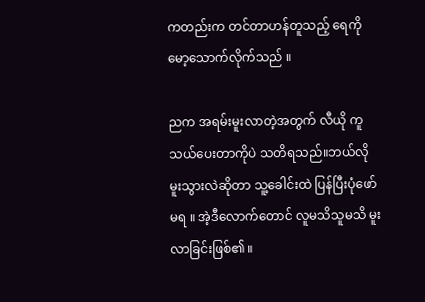ကတည်းက တင်တာဟန်တူသည့် ရေကို မော့သောက်လိုက်သည် ။

ညက အရမ်းမူးလာတဲ့အတွက် လီယို ကူသယ်ပေးတာကိုပဲ သတိရသည်။ဘယ်လို မူးသွားလဲဆိုတာ သူ့ခေါင်းထဲ ပြန်ပြီးပုံဖော်မရ ။ အဲ့ဒီလောက်တောင် လူမသိသူမသိ မူးလာခြင်းဖြစ်၏ ။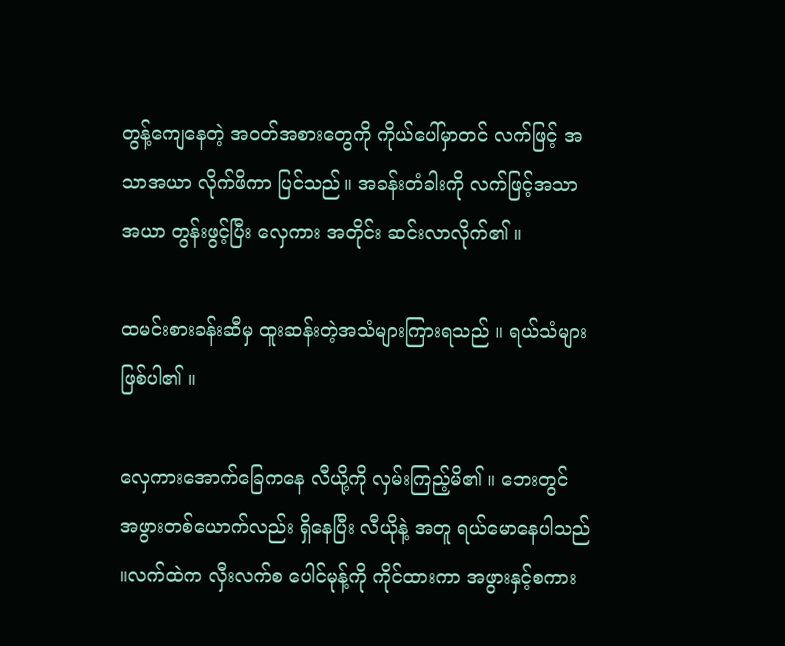တွန့်ကျေနေတဲ့ အဝတ်အစားတွေကို ကိုယ်ပေါ်မှာတင် လက်ဖြင့် အသာအယာ လိုက်ဖိကာ ပြင်သည်။ အခန်းတံခါးကို လက်ဖြင့်အသာအယာ တွန်းဖွင့်ပြီး လှေကား အတိုင်း ဆင်းလာလိုက်၏ ။

ထမင်းစားခန်းဆီမှ ထူးဆန်းတဲ့အသံများကြားရသည် ။ ရယ်သံများဖြစ်ပါ၏ ။

လှေကားအောက်ခြေကနေ လီယို့ကို လှမ်းကြည့်မိ၏ ။ ဘေးတွင် အဖွားတစ်ယောက်လည်း ရှိနေပြီး လီယိုနဲ့ အတူ ရယ်မောနေပါသည် ။လက်ထဲက လှီးလက်စ ပေါင်မုန့်ကို ကိုင်ထားကာ အဖွားနှင့်စကား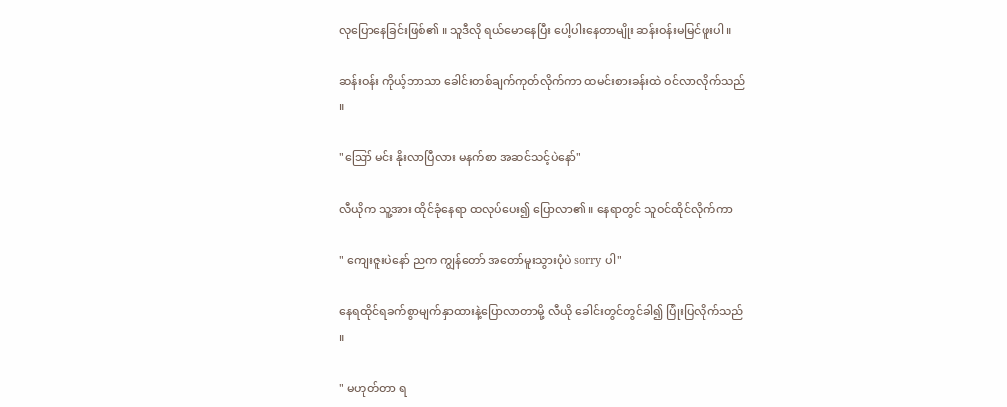လုပြောနေခြင်းဖြစ်၏ ။ သူဒီလို ရယ်မောနေပြီး ပေါ့ပါးနေတာမျိုး ဆန်းဝန်းမမြင်ဖူးပါ။

ဆန်းဝန်း ကိုယ့်ဘာသာ ခေါင်းတစ်ချက်ကုတ်လိုက်ကာ ထမင်းစားခန်းထဲ ဝင်လာလိုက်သည် ။

"ဪ မင်း နိုးလာပြီလား မနက်စာ အဆင်သင့်ပဲနော်"

လီယိုက သူ့အား ထိုင်ခုံနေရာ ထလုပ်ပေး၍ ပြောလာ၏ ။ နေရာတွင် သူဝင်ထိုင်လိုက်ကာ

" ကျေးဇူးပဲနော် ညက ကျွန်တော် အတော်မူးသွားပုံပဲ sorry ပါ"

နေရထိုင်ရခက်စွာမျက်နှာထားနဲ့ပြောလာတာမို့ လီယို ခေါင်းတွင်တွင်ခါ၍ ပြုံးပြလိုက်သည် ။

" မဟုတ်တာ ရ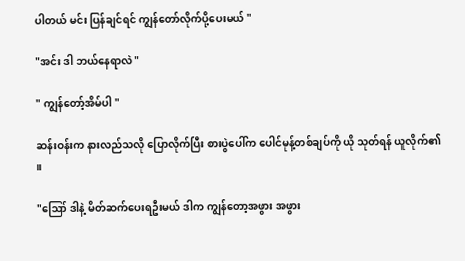ပါတယ် မင်း ပြန်ချင်ရင် ကျွန်တော်လိုက်ပို့ပေးမယ် "

"အင်း ဒါ ဘယ်နေရာလဲ "

" ကျွန်တော့်အိမ်ပါ "

ဆန်းဝန်းက နားလည်သလို ပြောလိုက်ပြီး စားပွဲပေါ်က ပေါင်မုန့်တစ်ချပ်ကို ယို သုတ်ရန် ယူလိုက်၏ ။

"ဪ ဒါနဲ့ မိတ်ဆက်ပေးရဦးမယ် ဒါက ကျွန်တော့အဖွား အဖွား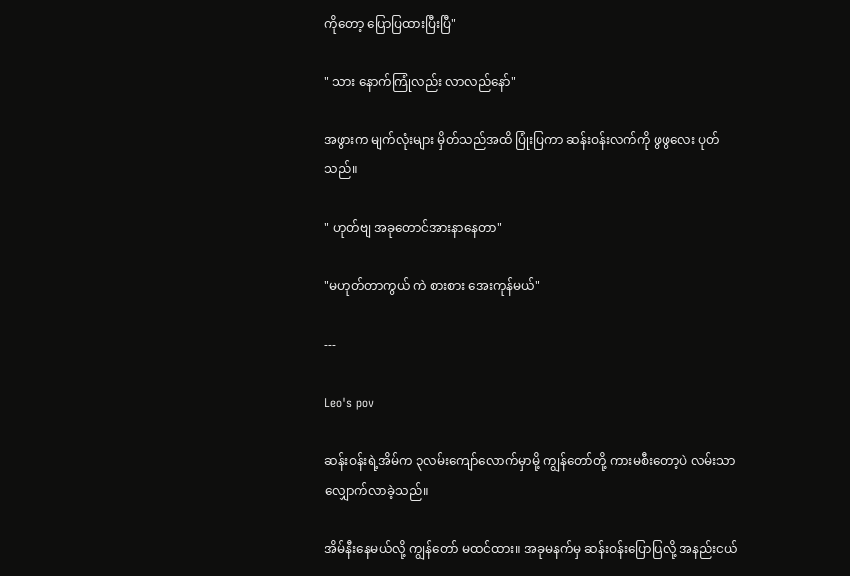ကိုတော့ ပြောပြထားပြီးပြီ"

" သား နောက်ကြုံလည်း လာလည်နော်"

အဖွားက မျက်လုံးများ မှိတ်သည်အထိ ပြုံးပြကာ ဆန်းဝန်းလက်ကို ဖွဖွလေး ပုတ်သည်။

" ဟုတ်ဗျ အခုတောင်အားနာနေတာ"

"မဟုတ်တာကွယ် ကဲ စားစား အေးကုန်မယ်"

---

Leo's pov

ဆန်းဝန်းရဲ့အိမ်က ၃လမ်းကျော်လောက်မှာမို့ ကျွန်တော်တို့ ကားမစီးတော့ပဲ လမ်းသာ လျှောက်လာခဲ့သည်။

အိမ်နီးနေမယ်လို့ ကျွန်တော် မထင်ထား။ အခုမနက်မှ ဆန်းဝန်းပြောပြလို့ အနည်းငယ်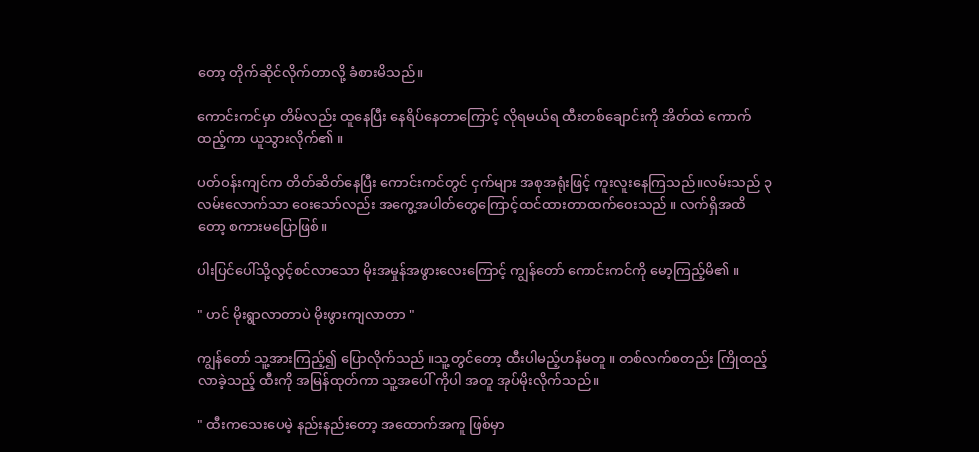တော့ တိုက်ဆိုင်လိုက်တာလို့ ခံစားမိသည်။

ကောင်းကင်မှာ တိမ်လည်း ထူနေပြီး နေရိပ်နေတာကြောင့် လိုရမယ်ရ ထီးတစ်ချောင်းကို အိတ်ထဲ ကောက်ထည့်ကာ ယူသွားလိုက်၏ ။

ပတ်ဝန်းကျင်က တိတ်ဆိတ်နေပြီး ကောင်းကင်တွင် ငှက်များ အစုအရုံးဖြင့် ကူးလူးနေကြသည်။လမ်းသည် ၃ လမ်းလောက်သာ ဝေးသော်လည်း အကွေ့အပါတ်တွေကြောင့်ထင်ထားတာထက်ဝေးသည် ။ လက်ရှိအထိတော့ စကားမပြောဖြစ်။

ပါးပြင်ပေါ်သို့လွင့်စင်လာသော မိုးအမှုန်အဖွားလေးကြောင့် ကျွန်တော် ကောင်းကင်ကို မော့ကြည့်မိ၏ ။

" ဟင် မိုးရွာလာတာပဲ မိုးဖွားကျလာတာ "

ကျွန်တော် သူ့အားကြည့်၍ ပြောလိုက်သည် ။သူ့တွင်တော့ ထီးပါမည့်ဟန်မတူ ။ တစ်လက်စတည်း ကြိုထည့်လာခဲ့သည့် ထီးကို အမြန်ထုတ်ကာ သူ့အပေါ် ကိုပါ အတူ အုပ်မိုးလိုက်သည်။

" ထီးကသေးပေမဲ့ နည်းနည်းတော့ အထောက်အကူ ဖြစ်မှာ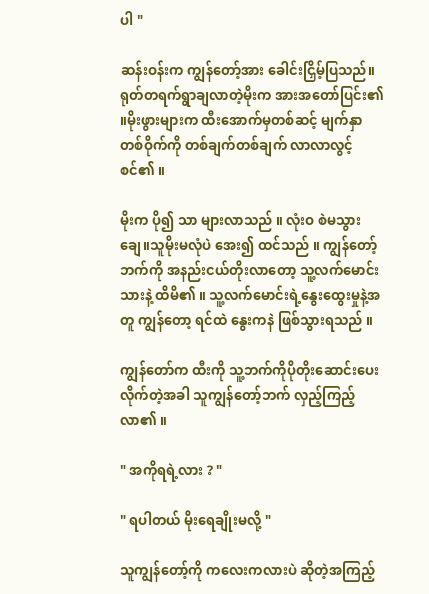ပါ "

ဆန်းဝန်းက ကျွန်တော့်အား ခေါင်းငြှိမ့်ပြသည်။ ရုတ်တရက်ရွာချလာတဲ့မိုးက အားအတော်ပြင်း၏ ။မိုးဖွားများက ထီးအောက်မှတစ်ဆင့် မျက်နှာတစ်ဝိုက်ကို တစ်ချက်တစ်ချက် လာလာလွင့်စင်၏ ။

မိုးက ပို၍ သာ များလာသည် ။ လုံးဝ စဲမသွားချေ။သူမိုးမလုံပဲ အေး၍ ထင်သည် ။ ကျွန်တော့်ဘက်ကို အနည်းငယ်တိုးလာတော့ သူ့လက်မောင်းသားနဲ့ ထိမိ၏ ။ သူ့လက်မောင်းရဲ့နွေးထွေးမှုနဲ့အတူ ကျွန်တော့ ရင်ထဲ နွေးကနဲ ဖြစ်သွားရသည် ။

ကျွန်တော်က ထီးကို သူ့ဘက်ကိုပိုတိုးဆောင်းပေးလိုက်တဲ့အခါ သူကျွန်တော့်ဘက် လှည့်ကြည့်လာ၏ ။

" အကိုရရဲ့လား ? "

" ရပါတယ် မိုးရေချိုးမလို့ "

သူကျွန်တော့်ကို ကလေးကလားပဲ ဆိုတဲ့အကြည့်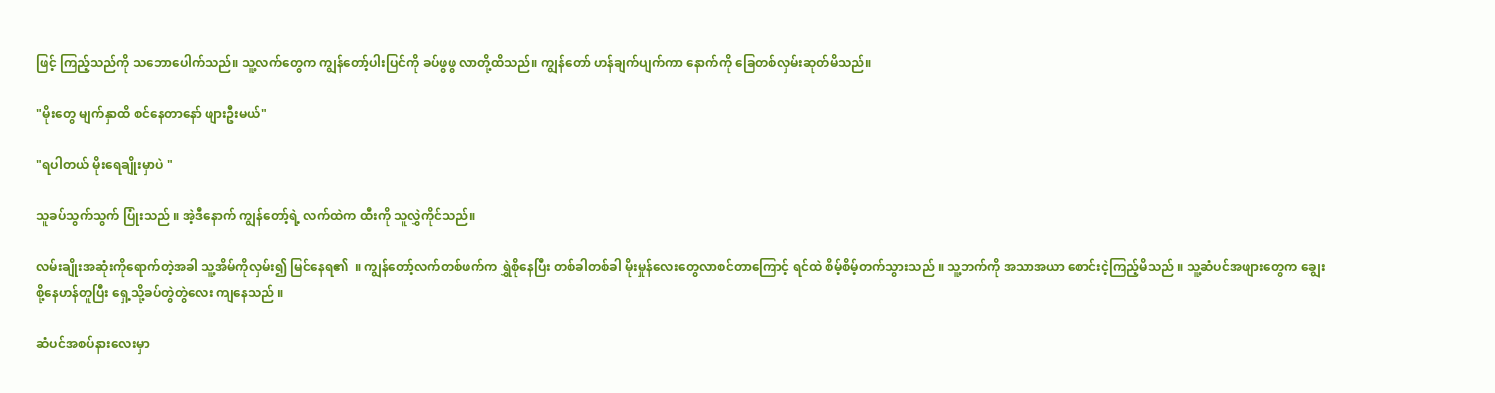ဖြင့် ကြည့်သည်ကို သဘောပေါက်သည်။ သူ့လက်တွေက ကျွန်တော့်ပါးပြင်ကို ခပ်ဖွဖွ လာတို့ထိသည်။ ကျွန်တော် ဟန်ချက်ပျက်ကာ နောက်ကို ခြေတစ်လှမ်းဆုတ်မိသည်။

"မိုးတွေ မျက်နှာထိ စင်နေတာနော် ဖျားဦးမယ်"

"ရပါတယ် မိုးရေချိုးမှာပဲ "

သူခပ်သွက်သွက် ပြုံးသည် ။ အဲ့ဒီနောက် ကျွန်တော့်ရဲ့ လက်ထဲက ထီးကို သူလွှဲကိုင်သည်။

လမ်းချိုးအဆုံးကိုရောက်တဲ့အခါ သူ့အိမ်ကိုလှမ်း၍ မြင်နေရ၏  ။ ကျွန်တော့်လက်တစ်ဖက်က ရွှဲစိုနေပြီး တစ်ခါတစ်ခါ မိုးမှုန်လေးတွေလာစင်တာကြောင့် ရင်ထဲ စိမ့်စိမ့်တက်သွားသည် ။ သူ့ဘက်ကို အသာအယာ စောင်းငဲ့ကြည့်မိသည် ။ သူ့ဆံပင်အဖျားတွေက ချွေးစို့နေဟန်တူပြီး ရှေ့သို့ခပ်တွဲတွဲလေး ကျနေသည် ။

ဆံပင်အစပ်နားလေးမှာ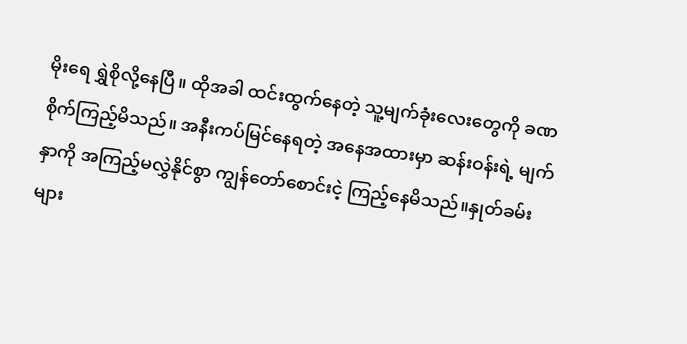မိုးရေ ရွှဲစိုလို့နေပြီ။ ထိုအခါ ထင်းထွက်နေတဲ့ သူ့မျက်ခုံးလေးတွေကို ခဏ စိုက်ကြည့်မိသည်။ အနီးကပ်မြင်နေရတဲ့ အနေအထားမှာ ဆန်းဝန်းရဲ့ မျက်နှာကို အကြည့်မလွှဲနိုင်စွာ ကျွန်တော်စောင်းငဲ့ ကြည့်နေမိသည်။နှုတ်ခမ်းများ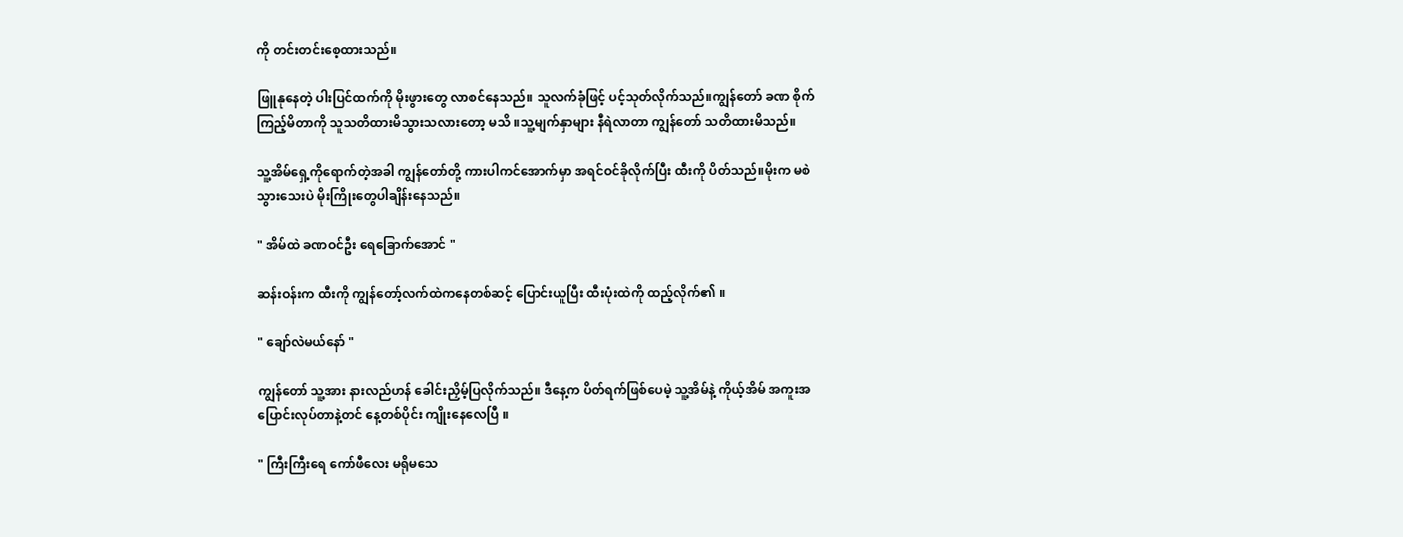ကို တင်းတင်းစေ့ထားသည်။

ဖြူနုနေတဲ့ ပါးပြင်ထက်ကို မိုးဖွားတွေ လာစင်နေသည်။ သူလက်ခုံဖြင့် ပင့်သုတ်လိုက်သည်။ကျွန်တော် ခဏ စိုက်ကြည့်မိတာကို သူသတိထားမိသွားသလားတော့ မသိ ။သူ့မျက်နှာများ နီရဲလာတာ ကျွန်တော် သတိထားမိသည်။

သူ့အိမ်ရှေ့ကိုရောက်တဲ့အခါ ကျွန်တော်တို့ ကားပါကင်အောက်မှာ အရင်ဝင်ခိုလိုက်ပြီး ထီးကို ပိတ်သည်။မိုးက မစဲသွားသေးပဲ မိုးကြိုးတွေပါချိန်းနေသည်။

" အိမ်ထဲ ခဏဝင်ဦး ရေခြောက်အောင် "

ဆန်းဝန်းက ထီးကို ကျွန်တော့်လက်ထဲကနေတစ်ဆင့် ပြောင်းယူပြီး ထီးပုံးထဲကို ထည့်လိုက်၏ ။

" ချော်လဲမယ်နော် "

ကျွန်တော် သူ့အား နားလည်ဟန် ခေါင်းညှိမ့်ပြလိုက်သည်။ ဒီနေ့က ပိတ်ရက်ဖြစ်ပေမဲ့ သူ့အိမ်နဲ့ ကိုယ့်အိမ် အကူးအပြောင်းလုပ်တာနဲ့တင် နေ့တစ်ပိုင်း ကျိုးနေလေပြီ ။

" ကြီးကြီးရေ ကော်ဖီလေး မရိုမသေ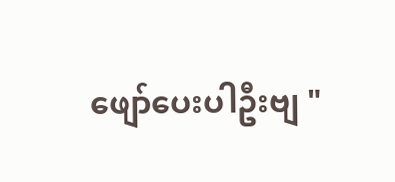ဖျော်ပေးပါဦးဗျ "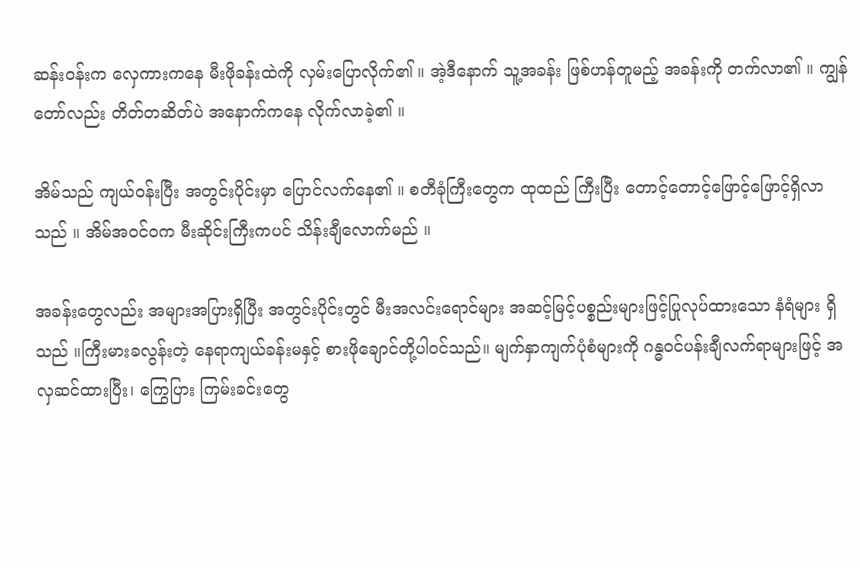ဆန်းဝန်းက လှေကားကနေ မီးဖိုခန်းထဲကို လှမ်းပြောလိုက်၏ ။ အဲ့ဒီနောက် သူ့အခန်း ဖြစ်ဟန်တူမည့် အခန်းကို တက်လာ၏ ။ ကျွန်တော်လည်း တိတ်တဆိတ်ပဲ အနောက်ကနေ လိုက်လာခဲ့၏ ။

အိမ်သည် ကျယ်ဝန်းပြီး အတွင်းပိုင်းမှာ ပြောင်လက်နေ၏ ။ စတီခုံကြီးတွေက ထုထည် ကြီးပြီး တောင့်တောင့်ဖြောင့်ဖြောင့်ရှိလာသည် ။ အိမ်အဝင်ဝက မီးဆိုင်းကြီးကပင် သိန်းချီလောက်မည် ။

အခန်းတွေလည်း အများအပြားရှိပြီး အတွင်းပိုင်းတွင် မီးအလင်းရောင်များ အဆင့်မြင့်ပစ္စည်းများဖြင့်ပြုလုပ်ထားသော နံရံများ ရှိသည် ။ကြီးမားခလွန်းတဲ့ နေရာကျယ်ခန်းမနှင့် စားဖိုချောင်တို့ပါဝင်သည်။ မျက်နှာကျက်ပုံစံများကို ဂန္ဓဝင်ပန်းချီလက်ရာများဖြင့် အလှဆင်ထားပြီး၊ ကြွေပြား ကြမ်းခင်းတွေ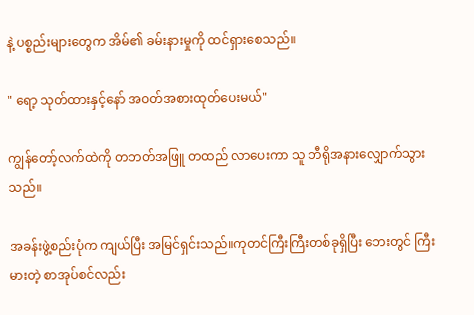နဲ့ ပစ္စည်းများတွေက အိမ်၏ ခမ်းနားမှုကို ထင်ရှားစေသည်။

" ရော့ သုတ်ထားနှင့်နော် အဝတ်အစားထုတ်ပေးမယ်"

ကျွန်တော့်လက်ထဲကို တဘတ်အဖြူ တထည် လာပေးကာ သူ ဘီရိုအနားလျှောက်သွားသည်။

အခန်းဖွဲ့စည်းပုံက ကျယ်ပြီး အမြင်ရှင်းသည်။ကုတင်ကြီးကြီးတစ်ခုရှိပြီး ဘေးတွင် ကြီးမားတဲ့ စာအုပ်စင်လည်း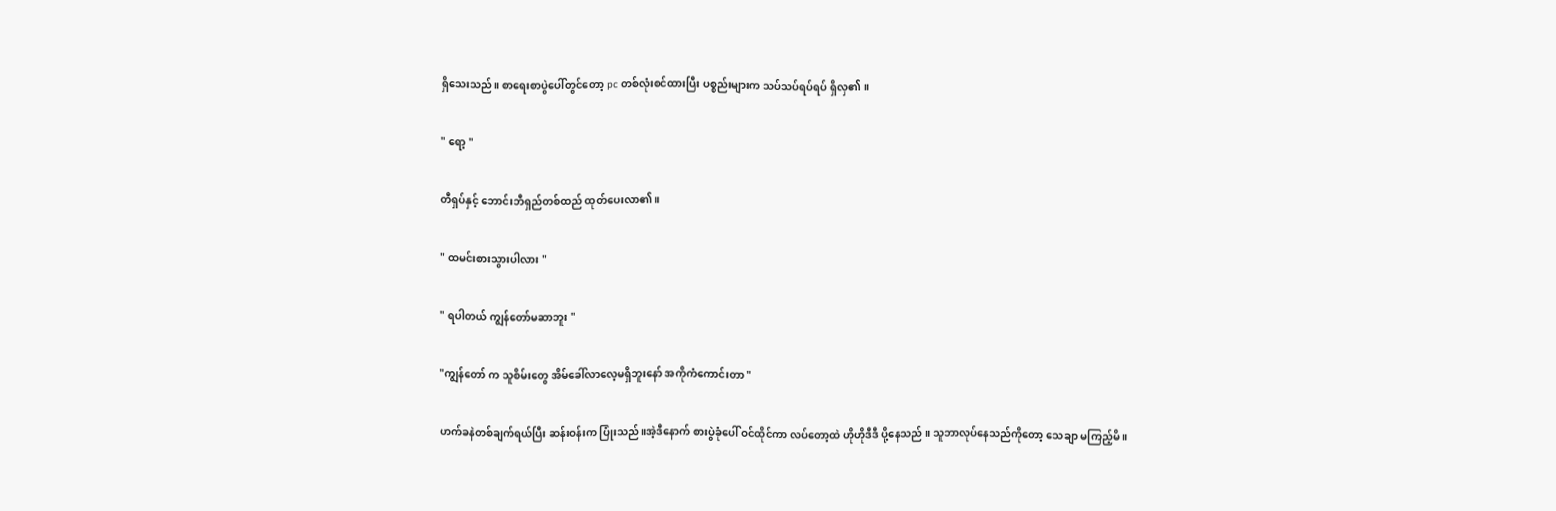ရှိသေးသည်။ စာရေးစာပွဲပေါ်တွင်တော့ pc တစ်လုံးစင်ထားပြီး ပစ္စည်းများက သပ်သပ်ရပ်ရပ် ရှိလှ၏ ။

" ရော့ "

တီရှပ်နှင့် ဘောင်းဘီရှည်တစ်ထည် ထုတ်ပေးလာ၏ ။

" ထမင်းစားသွားပါလား "

" ရပါတယ် ကျွန်တော်မဆာဘူး "

"ကျွန်တော် က သူစိမ်းတွေ အိမ်ခေါ်လာလေ့မရှိဘူးနော် အကိုကံကောင်းတာ "

ဟက်ခနဲတစ်ချက်ရယ်ပြီး ဆန်းဝန်းက ပြုံးသည်။အဲ့ဒီနောက် စားပွဲခုံပေါ် ဝင်ထိုင်ကာ လပ်တော့ထဲ ဟိုဟိုဒီဒီ ပို့နေသည် ။ သူဘာလုပ်နေသည်ကိုတော့ သေချာ မကြည့်မိ ။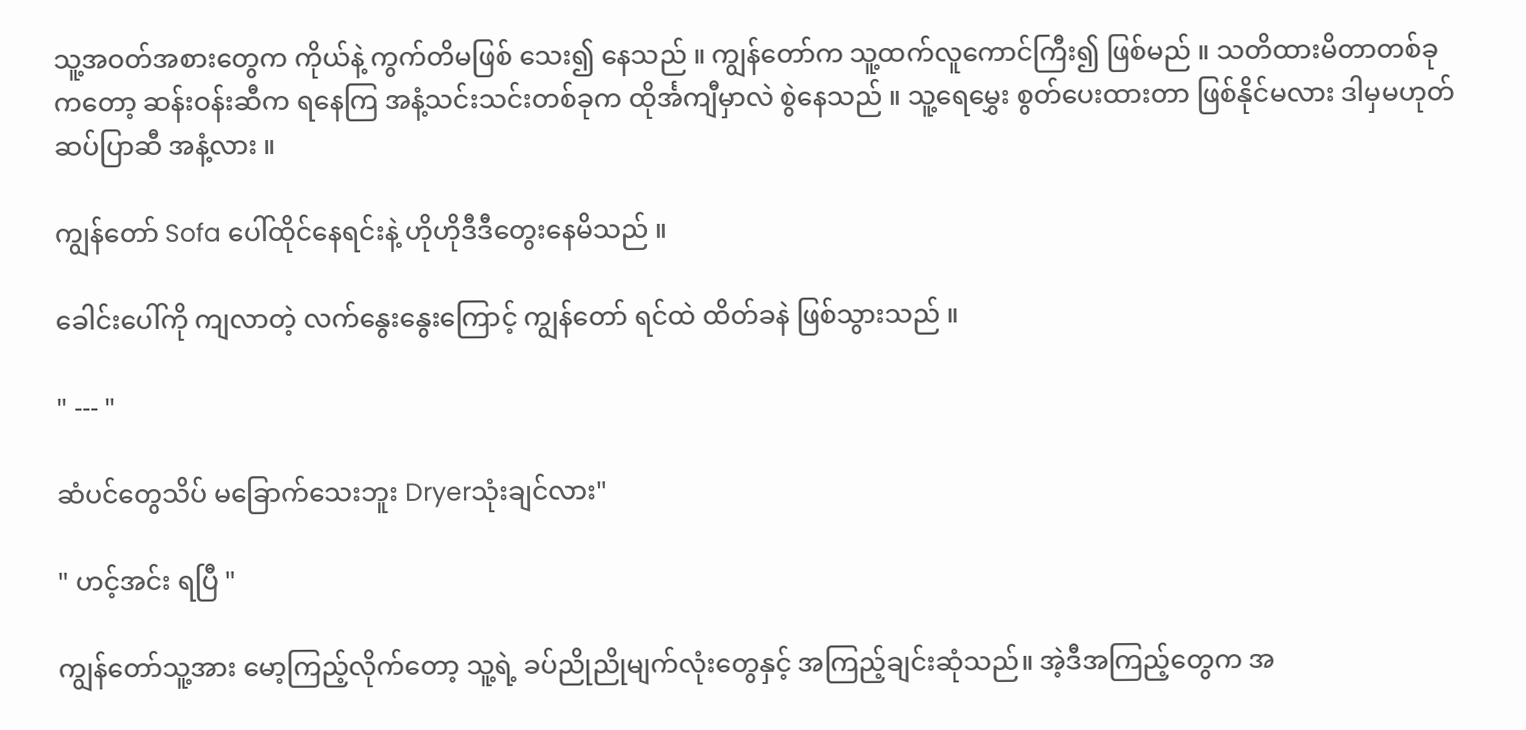သူ့အဝတ်အစားတွေက ကိုယ်နဲ့ ကွက်တိမဖြစ် သေး၍ နေသည် ။ ကျွန်တော်က သူ့ထက်လူကောင်ကြီး၍ ဖြစ်မည် ။ သတိထားမိတာတစ်ခုကတော့ ဆန်းဝန်းဆီက ရနေကြ အနံ့သင်းသင်းတစ်ခုက ထိုင်္အကျီမှာလဲ စွဲနေသည် ။ သူ့ရေမွှေး စွတ်ပေးထားတာ ဖြစ်နိုင်မလား ဒါမှမဟုတ် ဆပ်ပြာဆီ အနံ့လား ။

ကျွန်တော် Sofa ပေါ်ထိုင်နေရင်းနဲ့ ဟိုဟိုဒီဒီတွေးနေမိသည် ။

ခေါင်းပေါ်ကို ကျလာတဲ့ လက်နွေးနွေးကြောင့် ကျွန်တော် ရင်ထဲ ထိတ်ခနဲ ဖြစ်သွားသည် ။

" --- "

ဆံပင်တွေသိပ် မခြောက်သေးဘူး Dryerသုံးချင်လား"

" ဟင့်အင်း ရပြီ "

ကျွန်တော်သူ့အား မော့ကြည့်လိုက်တော့ သူ့ရဲ့ ခပ်ညိုညိုမျက်လုံးတွေနှင့် အကြည့်ချင်းဆုံသည်။ အဲ့ဒီအကြည့်တွေက အ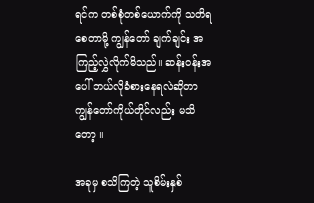ရင်က တစ်စုံတစ်ယောက်ကို သတိရစေတာမို့ ကျွန်တော် ချက်ချင်း အကြည့်လွှဲလိုက်မိသည်။ ဆန်းဝန်းအပေါ် ဘယ်လိုခံစားနေရလဲဆိုတာ ကျွန်တော်ကိုယ်တိုင်လည်း မသိတော့ ။

အခုမှ စသိကြတဲ့ သူစိမ်းနှစ်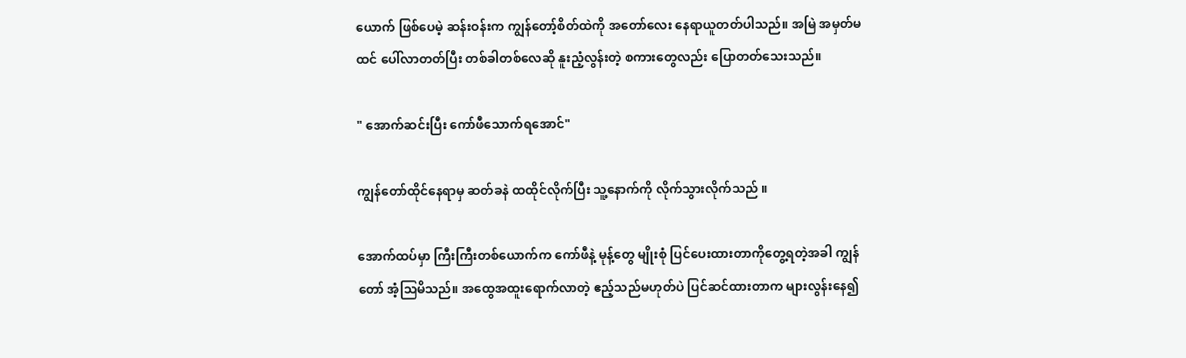ယောက် ဖြစ်ပေမဲ့ ဆန်းဝန်းက ကျွန်တော့်စိတ်ထဲကို အတော်လေး နေရာယူတတ်ပါသည်။ အမြဲ အမှတ်မထင် ပေါ်လာတတ်ပြီး တစ်ခါတစ်လေဆို နူးညံ့လွန်းတဲ့ စကားတွေလည်း ပြောတတ်သေးသည်။

" အောက်ဆင်းပြီး ကော်ဖီသောက်ရအောင်"

ကျွန်တော်ထိုင်နေရာမှ ဆတ်ခနဲ ထထိုင်လိုက်ပြီး သူ့နောက်ကို လိုက်သွားလိုက်သည် ။

အောက်ထပ်မှာ ကြီးကြီးတစ်ယောက်က ကော်ဖီနဲ့ မုန့်တွေ မျိုးစုံ ပြင်ပေးထားတာကိုတွေ့ရတဲ့အခါ ကျွန်တော် အံ့ဩမိသည်။ အထွေအထူးရောက်လာတဲ့ ဧည့်သည်မဟုတ်ပဲ ပြင်ဆင်ထားတာက များလွန်းနေ၍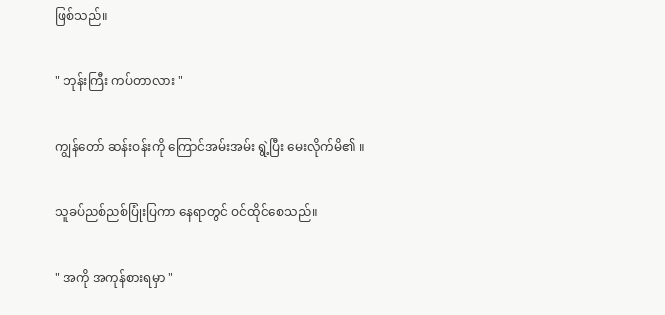ဖြစ်သည်။

" ဘုန်းကြီး ကပ်တာလား "

ကျွန်တော် ဆန်းဝန်းကို ကြောင်အမ်းအမ်း ရွဲ့ပြီး မေးလိုက်မိ၏ ။

သူခပ်ညစ်ညစ်ပြုံးပြကာ နေရာတွင် ဝင်ထိုင်စေသည်။

" အကို အကုန်စားရမှာ "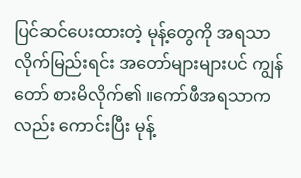ပြင်ဆင်ပေးထားတဲ့ မုန့်တွေကို အရသာ လိုက်မြည်းရင်း အတော်များများပင် ကျွန်တော် စားမိလိုက်၏ ။ကော်ဖီအရသာကလည်း ကောင်းပြီး မုန့်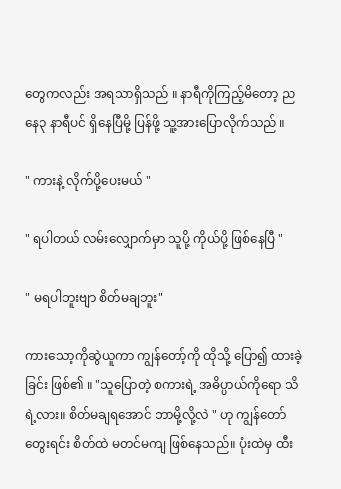တွေကလည်း အရသာရှိသည် ။ နာရီကိုကြည့်မိတော့ ညနေ၃ နာရီပင် ရှိနေပြီမို့ ပြန်ဖို့ သူ့အားပြောလိုက်သည် ။

" ကားနဲ့ လိုက်ပို့ပေးမယ် "

" ရပါတယ် လမ်းလျှောက်မှာ သူပို့ ကိုယ်ပို့ ဖြစ်နေပြီ "

" မရပါဘူးဗျာ စိတ်မချဘူး"

ကားသော့ကိုဆွဲယူကာ ကျွန်တော့်ကို ထိုသို့ ပြော၍ ထားခဲ့ခြင်း ဖြစ်၏ ။ "သူပြောတဲ့ စကားရဲ့ အဓိပ္ပာယ်ကိုရော သိရဲ့လား။ စိတ်မချရအောင် ဘာမို့လို့လဲ " ဟု ကျွန်တော်တွေးရင်း စိတ်ထဲ မတင်မကျ ဖြစ်နေသည်။ ပုံးထဲမှ ထီး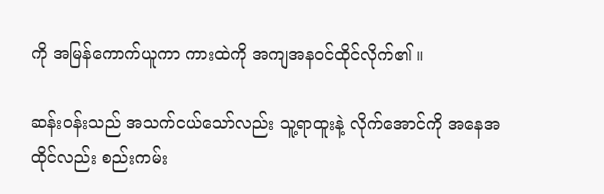ကို အမြန်ကောက်ယူကာ ကားထဲကို အကျအနဝင်ထိုင်လိုက်၏ ။

ဆန်းဝန်းသည် အသက်ငယ်သော်လည်း သူ့ရာထူးနဲ့ လိုက်အောင်ကို အနေအထိုင်လည်း စည်းကမ်း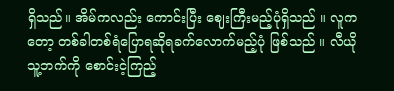ရှိသည်။ အိမ်ကလည်း ကောင်းပြီး ဈေးကြီးမည့်ပုံရှိသည် ။ လူကတော့ တစ်ခါတစ်ရံပြောရဆိုရခက်လောက်မည့်ပုံ ဖြစ်သည် ။ လီယို သူ့ဘက်ကို စောင်းငဲ့ကြည့်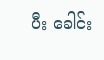ပီး ခေါင်း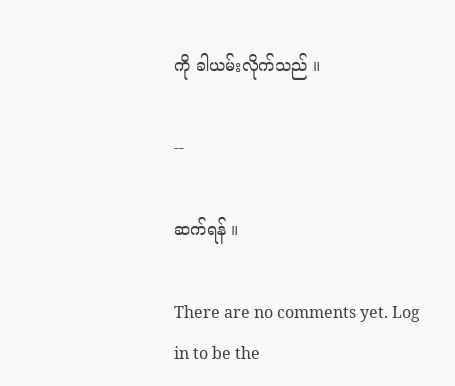ကို ခါယမ်းလိုက်သည် ။

--

ဆက်ရန် ။

There are no comments yet. Log in to be the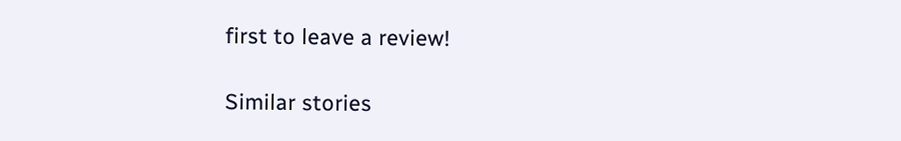first to leave a review!

Similar stories